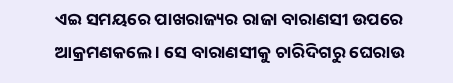ଏଇ ସମୟରେ ପାଖରାଜ୍ୟର ରାଜା ବାରାଣସୀ ଉପରେ ଆକ୍ରମଣକଲେ । ସେ ବାରାଣସୀକୁ ଚାରିଦିଗରୁ ଘେରାଉ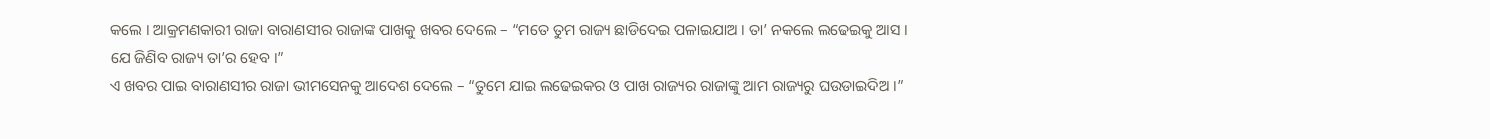କଲେ । ଆକ୍ରମଣକାରୀ ରାଜା ବାରାଣସୀର ରାଜାଙ୍କ ପାଖକୁ ଖବର ଦେଲେ – “ମତେ ତୁମ ରାଜ୍ୟ ଛାଡିଦେଇ ପଳାଇଯାଅ । ତା’ ନକଲେ ଲଢେଇକୁ ଆସ । ଯେ ଜିଣିବ ରାଜ୍ୟ ତା’ର ହେବ ।”
ଏ ଖବର ପାଇ ବାରାଣସୀର ରାଜା ଭୀମସେନକୁ ଆଦେଶ ଦେଲେ – “ତୁମେ ଯାଇ ଲଢେଇକର ଓ ପାଖ ରାଜ୍ୟର ରାଜାଙ୍କୁ ଆମ ରାଜ୍ୟରୁ ଘଉଡାଇଦିଅ ।”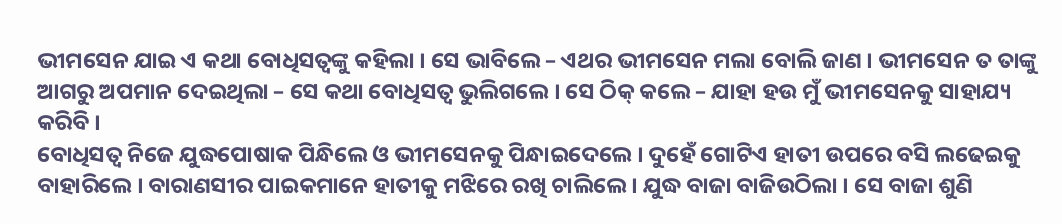ଭୀମସେନ ଯାଇ ଏ କଥା ବୋଧିସତ୍ୱଙ୍କୁ କହିଲା । ସେ ଭାବିଲେ – ଏଥର ଭୀମସେନ ମଲା ବୋଲି ଜାଣ । ଭୀମସେନ ତ ତାଙ୍କୁ ଆଗରୁ ଅପମାନ ଦେଇଥିଲା – ସେ କଥା ବୋଧିସତ୍ୱ ଭୁଲିଗଲେ । ସେ ଠିକ୍ କଲେ – ଯାହା ହଉ ମୁଁ ଭୀମସେନକୁ ସାହାଯ୍ୟ କରିବି ।
ବୋଧିସତ୍ୱ ନିଜେ ଯୁଦ୍ଧପୋଷାକ ପିନ୍ଧିଲେ ଓ ଭୀମସେନକୁ ପିନ୍ଧାଇଦେଲେ । ଦୁହେଁ ଗୋଟିଏ ହାତୀ ଉପରେ ବସି ଲଢେଇକୁ ବାହାରିଲେ । ବାରାଣସୀର ପାଇକମାନେ ହାତୀକୁ ମଝିରେ ରଖି ଚାଲିଲେ । ଯୁଦ୍ଧ ବାଜା ବାଜିଉଠିଲା । ସେ ବାଜା ଶୁଣି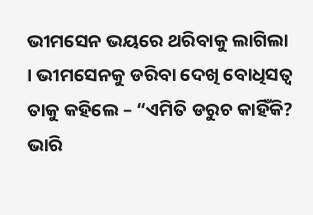ଭୀମସେନ ଭୟରେ ଥରିବାକୁ ଲାଗିଲା । ଭୀମସେନକୁ ଡରିବା ଦେଖି ବୋଧିସତ୍ୱ ତାକୁ କହିଲେ – “ଏମିତି ଡରୁଚ କାହିଁକି? ଭାରି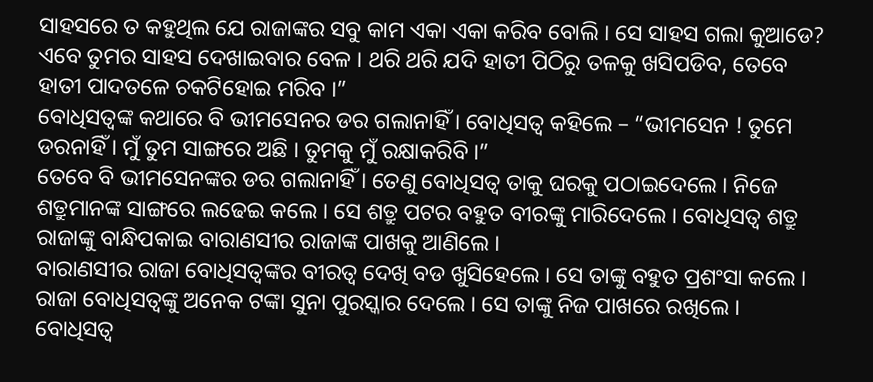ସାହସରେ ତ କହୁଥିଲ ଯେ ରାଜାଙ୍କର ସବୁ କାମ ଏକା ଏକା କରିବ ବୋଲି । ସେ ସାହସ ଗଲା କୁଆଡେ? ଏବେ ତୁମର ସାହସ ଦେଖାଇବାର ବେଳ । ଥରି ଥରି ଯଦି ହାତୀ ପିଠିରୁ ତଳକୁ ଖସିପଡିବ, ତେବେ ହାତୀ ପାଦତଳେ ଚକଟିହୋଇ ମରିବ ।”
ବୋଧିସତ୍ୱଙ୍କ କଥାରେ ବି ଭୀମସେନର ଡର ଗଲାନାହିଁ । ବୋଧିସତ୍ୱ କହିଲେ – “ଭୀମସେନ ! ତୁମେ ଡରନାହିଁ । ମୁଁ ତୁମ ସାଙ୍ଗରେ ଅଛି । ତୁମକୁ ମୁଁ ରକ୍ଷାକରିବି ।”
ତେବେ ବି ଭୀମସେନଙ୍କର ଡର ଗଲାନାହିଁ । ତେଣୁ ବୋଧିସତ୍ୱ ତାକୁ ଘରକୁ ପଠାଇଦେଲେ । ନିଜେ ଶତ୍ରୁମାନଙ୍କ ସାଙ୍ଗରେ ଲଢେଇ କଲେ । ସେ ଶତ୍ରୁ ପଟର ବହୁତ ବୀରଙ୍କୁ ମାରିଦେଲେ । ବୋଧିସତ୍ୱ ଶତ୍ରୁ ରାଜାଙ୍କୁ ବାନ୍ଧିପକାଇ ବାରାଣସୀର ରାଜାଙ୍କ ପାଖକୁ ଆଣିଲେ ।
ବାରାଣସୀର ରାଜା ବୋଧିସତ୍ୱଙ୍କର ବୀରତ୍ୱ ଦେଖି ବଡ ଖୁସିହେଲେ । ସେ ତାଙ୍କୁ ବହୁତ ପ୍ରଶଂସା କଲେ । ରାଜା ବୋଧିସତ୍ୱଙ୍କୁ ଅନେକ ଟଙ୍କା ସୁନା ପୁରସ୍କାର ଦେଲେ । ସେ ତାଙ୍କୁ ନିଜ ପାଖରେ ରଖିଲେ ।
ବୋଧିସତ୍ୱ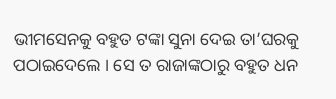ଭୀମସେନକୁ ବହୁତ ଟଙ୍କା ସୁନା ଦେଇ ତା’ଘରକୁ ପଠାଇଦେଲେ । ସେ ତ ରାଜାଙ୍କଠାରୁ ବହୁତ ଧନ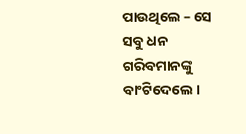ପାଉଥିଲେ – ସେ ସବୁ ଧନ ଗରିବମାନଙ୍କୁ ବାଂଟିଦେଲେ ।